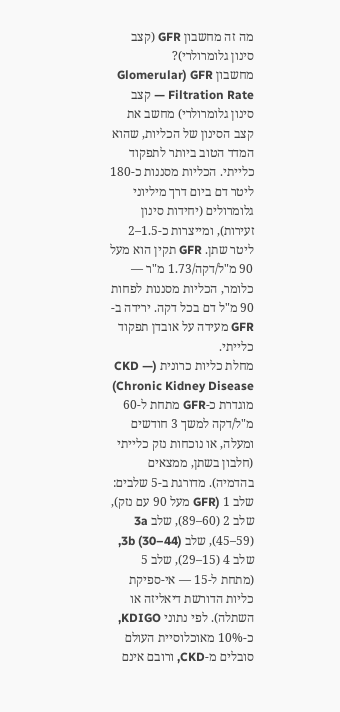מה זה מחשבון GFR (קצב סינון גלומרולרי)?
מחשבון GFR (Glomerular Filtration Rate — קצב סינון גלומרולרי) מחשב את קצב הסינון של הכליות, שהוא המדד הטוב ביותר לתפקוד כלייתי. הכליות מסננות כ-180 ליטר דם ביום דרך מיליוני גלומרולים (יחידות סינון זעירות), ומייצרות כ-1.5–2 ליטר שתן. GFR תקין הוא מעל 90 מ"ל/דקה/1.73 מ"ר — כלומר, הכליות מסננות לפחות 90 מ"ל דם בכל דקה. ירידה ב-GFR מעידה על אובדן תפקוד כלייתי.
מחלת כליות כרונית (CKD — Chronic Kidney Disease) מוגדרת כ-GFR מתחת ל-60 מ"ל/דקה למשך 3 חודשים ומעלה, או נוכחות נזק כלייתי (חלבון בשתן, ממצאים בהדמיה). מדורגת ב-5 שלבים: שלב 1 (GFR מעל 90 עם נזק), שלב 2 (60–89), שלב 3a (45–59), שלב 3b (30–44), שלב 4 (15–29), שלב 5 (מתחת ל-15 — אי-ספיקת כליות הדורשת דיאליזה או השתלה). לפי נתוני KDIGO, כ-10% מאוכלוסיית העולם סובלים מ-CKD, ורובם אינם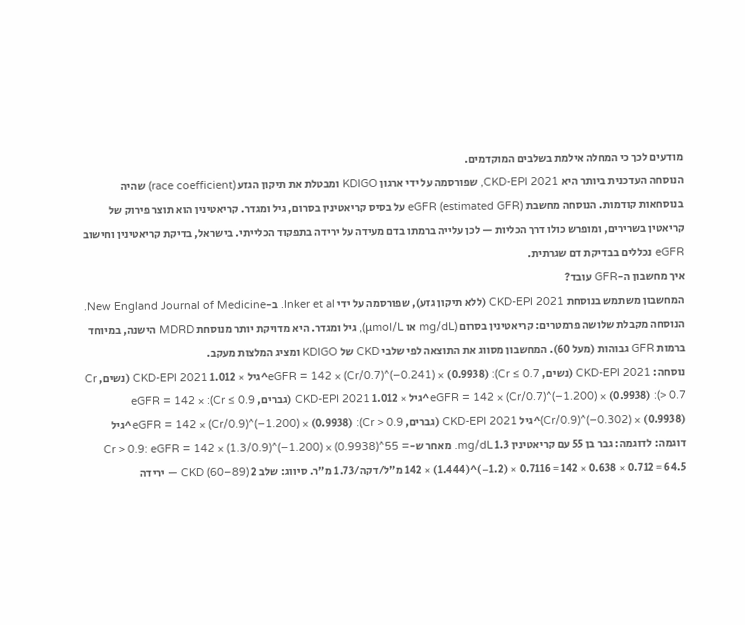מודעים לכך כי המחלה אילמת בשלבים המוקדמים.
הנוסחה העדכנית ביותר היא CKD-EPI 2021, שפורסמה על ידי ארגון KDIGO ומבטלת את תיקון הגזע (race coefficient) שהיה בנוסחאות קודמות. הנוסחה מחשבת eGFR (estimated GFR) על בסיס קריאטינין בסרום, גיל ומגדר. קריאטינין הוא תוצר פירוק של קריאטין בשרירים, ומופרש כולו דרך הכליות — לכן עלייה ברמתו בדם מעידה על ירידה בתפקוד הכלייתי. בישראל, בדיקת קריאטינין וחישוב eGFR נכללים בבדיקת דם שגרתית.
איך מחשבון ה-GFR עובד?
המחשבון משתמש בנוסחת CKD-EPI 2021 (ללא תיקון גזע), שפורסמה על ידי Inker et al. ב-New England Journal of Medicine. הנוסחה מקבלת שלושה פרמטרים: קריאטינין בסרום (mg/dL או μmol/L), גיל ומגדר. היא מדויקת יותר מנוסחת MDRD הישנה, במיוחד ברמות GFR גבוהות (מעל 60). המחשבון מסווג את התוצאה לפי שלבי CKD של KDIGO ומציג המלצות מעקב.
נוסחה: CKD-EPI 2021 (נשים, Cr ≤ 0.7): eGFR = 142 × (Cr/0.7)^(−0.241) × (0.9938)^גיל × 1.012 CKD-EPI 2021 (נשים, Cr > 0.7): eGFR = 142 × (Cr/0.7)^(−1.200) × (0.9938)^גיל × 1.012 CKD-EPI 2021 (גברים, Cr ≤ 0.9): eGFR = 142 × (Cr/0.9)^(−0.302) × (0.9938)^גיל CKD-EPI 2021 (גברים, Cr > 0.9): eGFR = 142 × (Cr/0.9)^(−1.200) × (0.9938)^גיל
דוגמה: לדוגמה: גבר בן 55 עם קריאטינין 1.3 mg/dL. מאחר ש-Cr > 0.9: eGFR = 142 × (1.3/0.9)^(−1.200) × (0.9938)^55 = 142 × (1.444)^(−1.2) × 0.7116 = 142 × 0.638 × 0.712 = 64.5 מ"ל/דקה/1.73 מ"ר. סיווג: שלב 2 CKD (60–89) — ירידה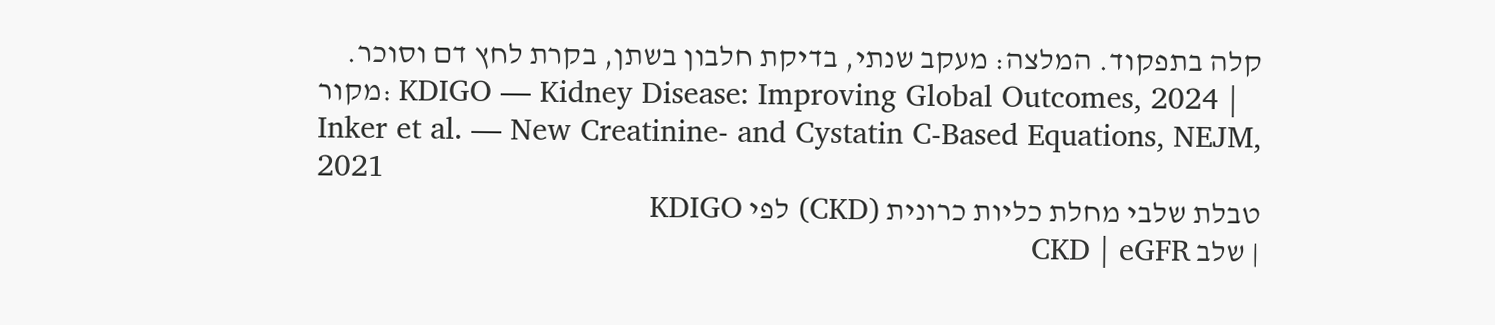קלה בתפקוד. המלצה: מעקב שנתי, בדיקת חלבון בשתן, בקרת לחץ דם וסוכר.
מקור: KDIGO — Kidney Disease: Improving Global Outcomes, 2024 | Inker et al. — New Creatinine- and Cystatin C-Based Equations, NEJM, 2021
טבלת שלבי מחלת כליות כרונית (CKD) לפי KDIGO
| שלב CKD | eGFR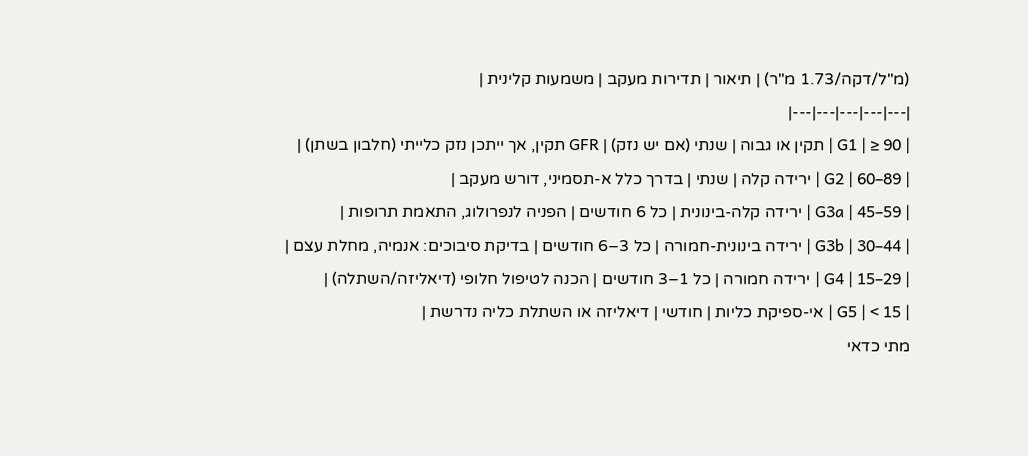(מ"ל/דקה/1.73 מ"ר) | תיאור | תדירות מעקב | משמעות קלינית |
|---|---|---|---|---|
| G1 | ≥ 90 | תקין או גבוה | שנתי (אם יש נזק) | GFR תקין, אך ייתכן נזק כלייתי (חלבון בשתן) |
| G2 | 60–89 | ירידה קלה | שנתי | בדרך כלל א-תסמיני, דורש מעקב |
| G3a | 45–59 | ירידה קלה-בינונית | כל 6 חודשים | הפניה לנפרולוג, התאמת תרופות |
| G3b | 30–44 | ירידה בינונית-חמורה | כל 3–6 חודשים | בדיקת סיבוכים: אנמיה, מחלת עצם |
| G4 | 15–29 | ירידה חמורה | כל 1–3 חודשים | הכנה לטיפול חלופי (דיאליזה/השתלה) |
| G5 | < 15 | אי-ספיקת כליות | חודשי | דיאליזה או השתלת כליה נדרשת |
מתי כדאי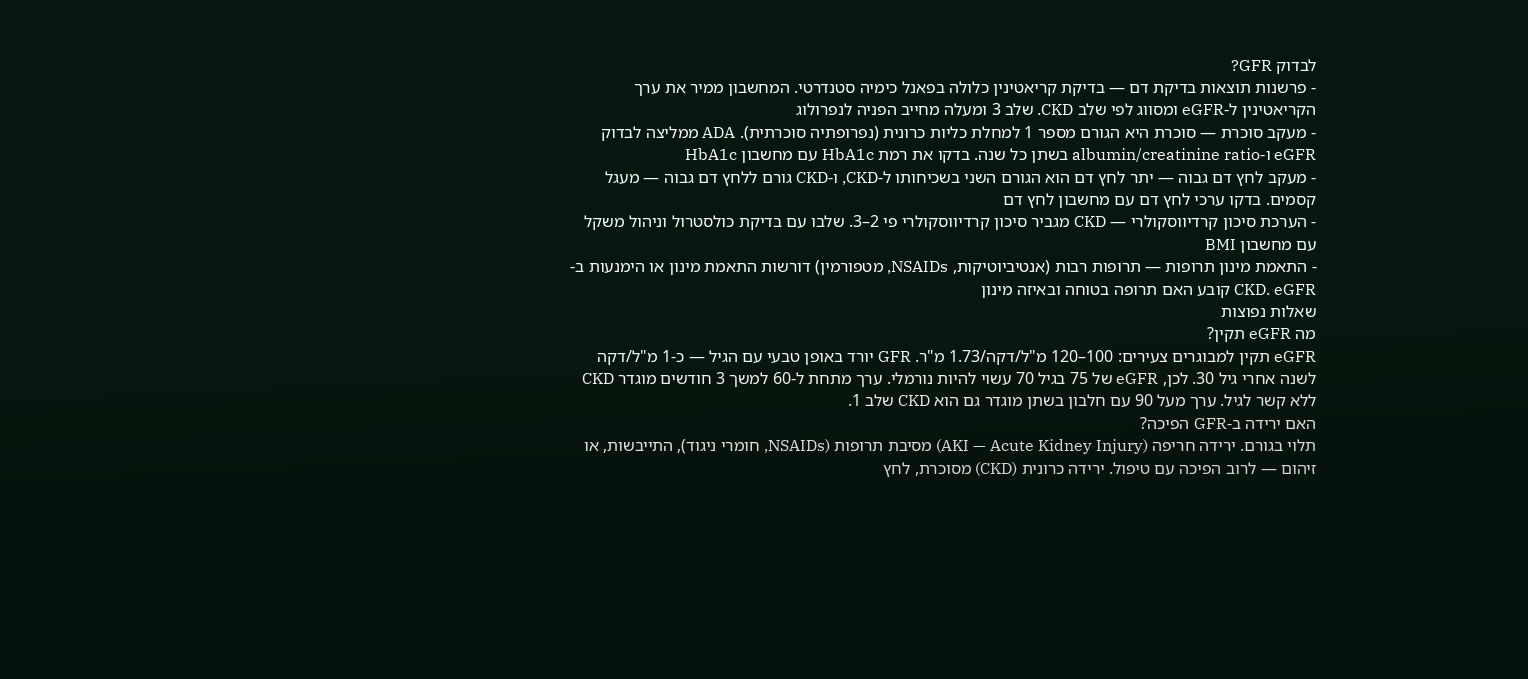לבדוק GFR?
- פרשנות תוצאות בדיקת דם — בדיקת קריאטינין כלולה בפאנל כימיה סטנדרטי. המחשבון ממיר את ערך הקריאטינין ל-eGFR ומסווג לפי שלב CKD. שלב 3 ומעלה מחייב הפניה לנפרולוג
- מעקב סוכרת — סוכרת היא הגורם מספר 1 למחלת כליות כרונית (נפרופתיה סוכרתית). ADA ממליצה לבדוק eGFR ו-albumin/creatinine ratio בשתן כל שנה. בדקו את רמת HbA1c עם מחשבון HbA1c
- מעקב לחץ דם גבוה — יתר לחץ דם הוא הגורם השני בשכיחותו ל-CKD, ו-CKD גורם ללחץ דם גבוה — מעגל קסמים. בדקו ערכי לחץ דם עם מחשבון לחץ דם
- הערכת סיכון קרדיווסקולרי — CKD מגביר סיכון קרדיווסקולרי פי 2–3. שלבו עם בדיקת כולסטרול וניהול משקל עם מחשבון BMI
- התאמת מינון תרופות — תרופות רבות (אנטיביוטיקות, NSAIDs, מטפורמין) דורשות התאמת מינון או הימנעות ב-CKD. eGFR קובע האם תרופה בטוחה ובאיזה מינון
שאלות נפוצות
מה eGFR תקין?
eGFR תקין למבוגרים צעירים: 100–120 מ"ל/דקה/1.73 מ"ר. GFR יורד באופן טבעי עם הגיל — כ-1 מ"ל/דקה לשנה אחרי גיל 30. לכן, eGFR של 75 בגיל 70 עשוי להיות נורמלי. ערך מתחת ל-60 למשך 3 חודשים מוגדר CKD ללא קשר לגיל. ערך מעל 90 עם חלבון בשתן מוגדר גם הוא CKD שלב 1.
האם ירידה ב-GFR הפיכה?
תלוי בגורם. ירידה חריפה (AKI — Acute Kidney Injury) מסיבת תרופות (NSAIDs, חומרי ניגוד), התייבשות, או זיהום — לרוב הפיכה עם טיפול. ירידה כרונית (CKD) מסוכרת, לחץ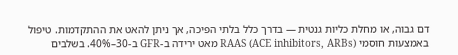דם גבוה, או מחלת כליות גנטית — בדרך כלל בלתי הפיכה, אך ניתן להאט את ההתקדמות. טיפול באמצעות חוסמי RAAS (ACE inhibitors, ARBs) מאט ירידה ב-GFR ב-30–40%. בשלבים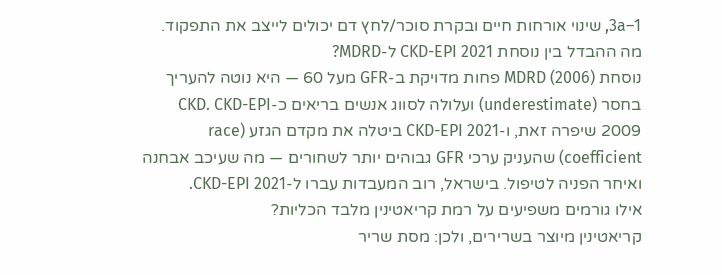1–3a, שינוי אורחות חיים ובקרת סוכר/לחץ דם יכולים לייצב את התפקוד.
מה ההבדל בין נוסחת CKD-EPI 2021 ל-MDRD?
נוסחת MDRD (2006) פחות מדויקת ב-GFR מעל 60 — היא נוטה להעריך בחסר (underestimate) ועלולה לסווג אנשים בריאים כ-CKD. CKD-EPI 2009 שיפרה זאת, ו-CKD-EPI 2021 ביטלה את מקדם הגזע (race coefficient) שהעניק ערכי GFR גבוהים יותר לשחורים — מה שעיכב אבחנה ואיחר הפניה לטיפול. בישראל, רוב המעבדות עברו ל-CKD-EPI 2021.
אילו גורמים משפיעים על רמת קריאטינין מלבד הכליות?
קריאטינין מיוצר בשרירים, ולכן: מסת שריר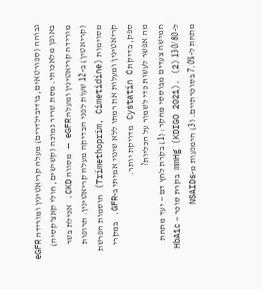גבוהה (ספורטאים, בודיבילדרים) מעלה קריאטינין ומורידה eGFR באופן מלאכותי. מסת שריר נמוכה (קשישים, חולי קאצ'קסיה) מורידה קריאטינין ומעלה eGFR — מסווה CKD. אכילת בשר (קריאטין) ב-12 שעות לפני הבדיקה מעלה קריאטינין. תרופות מסוימות (Trimethoprim, Cimetidine) חוסמות הפרשת קריאטינין ומעלות את רמתו ללא שינוי אמיתי ב-GFR. במקרי ספק, בדיקת Cystatin C מדויקת יותר.
מה אפשר לעשות כדי לשמור על הכליות?
חמישה צעדים מבוססי מחקר: (1) בקרת לחץ דם — יעד מתחת ל-130/80 mmHg (KDIGO 2021). (2) בקרת סוכר — HbA1c מתחת ל-7.0% בסוכרתיים. (3) הימנעות מ-NSAIDs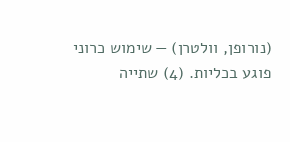(נורופן, וולטרן) — שימוש כרוני פוגע בכליות. (4) שתייה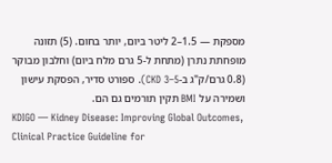מספקת — 1.5–2 ליטר ביום, יותר בחום. (5) תזונה מופחתת נתרן (מתחת ל-5 גרם מלח ביום) וחלבון מבוקר (0.8 גרם/ק"ג ב-CKD 3–5). ספורט סדיר, הפסקת עישון ושמירה על BMI תקין תורמים גם הם.
KDIGO — Kidney Disease: Improving Global Outcomes, Clinical Practice Guideline for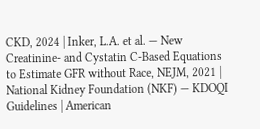CKD, 2024 | Inker, L.A. et al. — New Creatinine- and Cystatin C-Based Equations to Estimate GFR without Race, NEJM, 2021 | National Kidney Foundation (NKF) — KDOQI Guidelines | American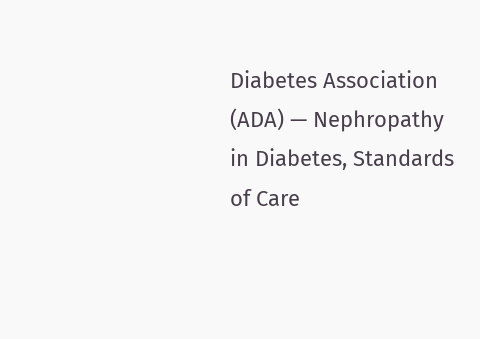Diabetes Association (ADA) — Nephropathy in Diabetes, Standards of Care